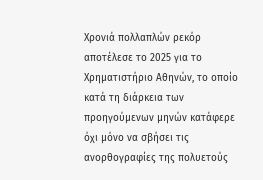Χρονιά πολλαπλών ρεκόρ αποτέλεσε το 2025 για το Χρηματιστήριο Αθηνών, το οποίο κατά τη διάρκεια των προηγούμενων μηνών κατάφερε όχι μόνο να σβήσει τις ανορθογραφίες της πολυετούς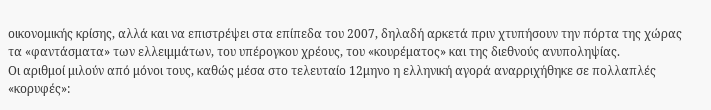οικονομικής κρίσης, αλλά και να επιστρέψει στα επίπεδα του 2007, δηλαδή αρκετά πριν χτυπήσουν την πόρτα της χώρας τα «φαντάσματα» των ελλειμμάτων, του υπέρογκου χρέους, του «κουρέματος» και της διεθνούς ανυποληψίας.
Οι αριθμοί μιλούν από μόνοι τους, καθώς μέσα στο τελευταίο 12μηνο η ελληνική αγορά αναρριχήθηκε σε πολλαπλές «κορυφές»: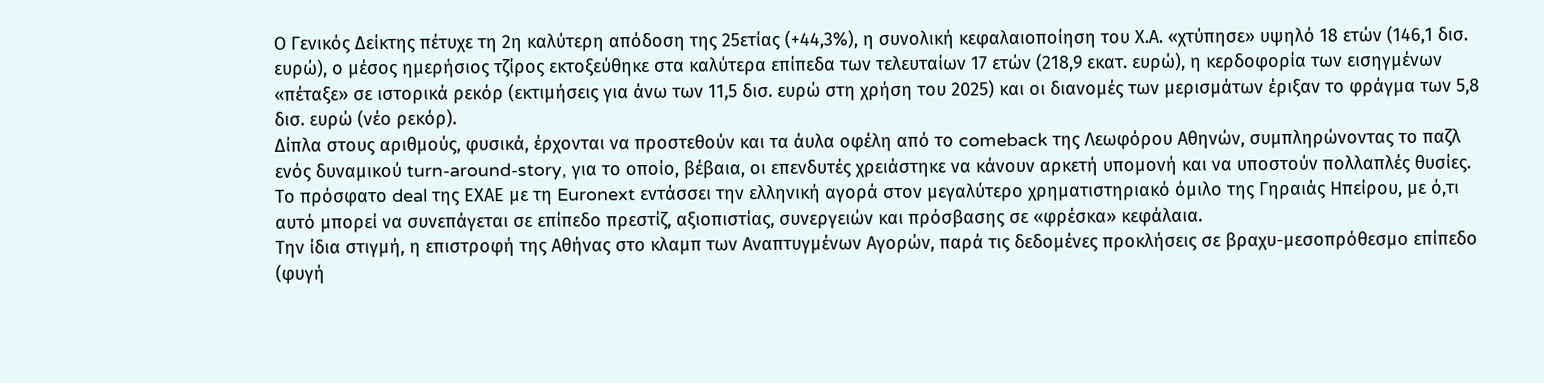Ο Γενικός Δείκτης πέτυχε τη 2η καλύτερη απόδοση της 25ετίας (+44,3%), η συνολική κεφαλαιοποίηση του Χ.Α. «χτύπησε» υψηλό 18 ετών (146,1 δισ. ευρώ), ο μέσος ημερήσιος τζίρος εκτοξεύθηκε στα καλύτερα επίπεδα των τελευταίων 17 ετών (218,9 εκατ. ευρώ), η κερδοφορία των εισηγμένων «πέταξε» σε ιστορικά ρεκόρ (εκτιμήσεις για άνω των 11,5 δισ. ευρώ στη χρήση του 2025) και οι διανομές των μερισμάτων έριξαν το φράγμα των 5,8 δισ. ευρώ (νέο ρεκόρ).
Δίπλα στους αριθμούς, φυσικά, έρχονται να προστεθούν και τα άυλα οφέλη από το comeback της Λεωφόρου Αθηνών, συμπληρώνοντας το παζλ ενός δυναμικού turn-around-story, για το οποίο, βέβαια, οι επενδυτές χρειάστηκε να κάνουν αρκετή υπομονή και να υποστούν πολλαπλές θυσίες.
Το πρόσφατο deal της ΕΧΑΕ με τη Euronext εντάσσει την ελληνική αγορά στον μεγαλύτερο χρηματιστηριακό όμιλο της Γηραιάς Ηπείρου, με ό,τι αυτό μπορεί να συνεπάγεται σε επίπεδο πρεστίζ, αξιοπιστίας, συνεργειών και πρόσβασης σε «φρέσκα» κεφάλαια.
Την ίδια στιγμή, η επιστροφή της Αθήνας στο κλαμπ των Αναπτυγμένων Αγορών, παρά τις δεδομένες προκλήσεις σε βραχυ-μεσοπρόθεσμο επίπεδο (φυγή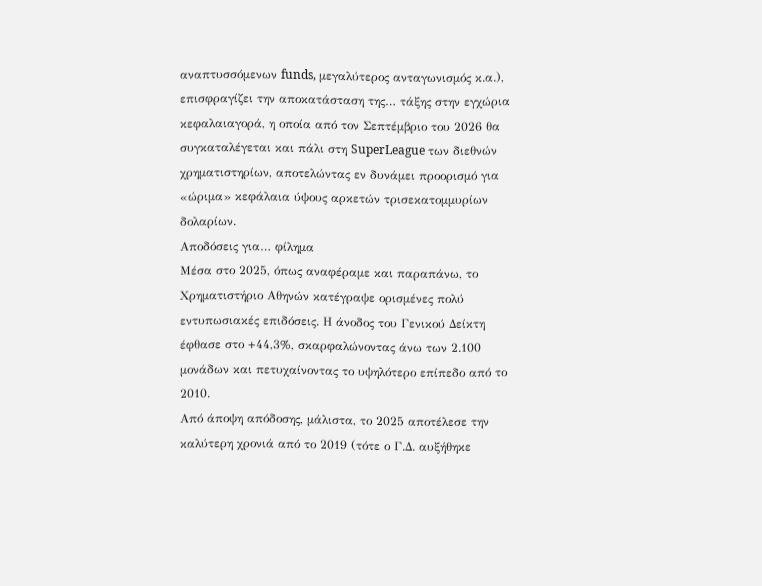αναπτυσσόμενων funds, μεγαλύτερος ανταγωνισμός κ.α.), επισφραγίζει την αποκατάσταση της… τάξης στην εγχώρια κεφαλαιαγορά, η οποία από τον Σεπτέμβριο του 2026 θα συγκαταλέγεται και πάλι στη SuperLeague των διεθνών χρηματιστηρίων, αποτελώντας εν δυνάμει προορισμό για «ώριμα» κεφάλαια ύψους αρκετών τρισεκατομμυρίων δολαρίων.
Αποδόσεις για… φίλημα
Μέσα στο 2025, όπως αναφέραμε και παραπάνω, το Χρηματιστήριο Αθηνών κατέγραψε ορισμένες πολύ εντυπωσιακές επιδόσεις. Η άνοδος του Γενικού Δείκτη έφθασε στο +44,3%, σκαρφαλώνοντας άνω των 2.100 μονάδων και πετυχαίνοντας το υψηλότερο επίπεδο από το 2010.
Από άποψη απόδοσης, μάλιστα, το 2025 αποτέλεσε την καλύτερη χρονιά από το 2019 (τότε ο Γ.Δ. αυξήθηκε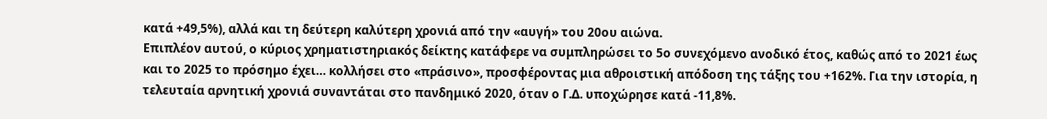κατά +49,5%), αλλά και τη δεύτερη καλύτερη χρονιά από την «αυγή» του 20ου αιώνα.
Επιπλέον αυτού, ο κύριος χρηματιστηριακός δείκτης κατάφερε να συμπληρώσει το 5ο συνεχόμενο ανοδικό έτος, καθώς από το 2021 έως και το 2025 το πρόσημο έχει… κολλήσει στο «πράσινο», προσφέροντας μια αθροιστική απόδοση της τάξης του +162%. Για την ιστορία, η τελευταία αρνητική χρονιά συναντάται στο πανδημικό 2020, όταν ο Γ.Δ. υποχώρησε κατά -11,8%.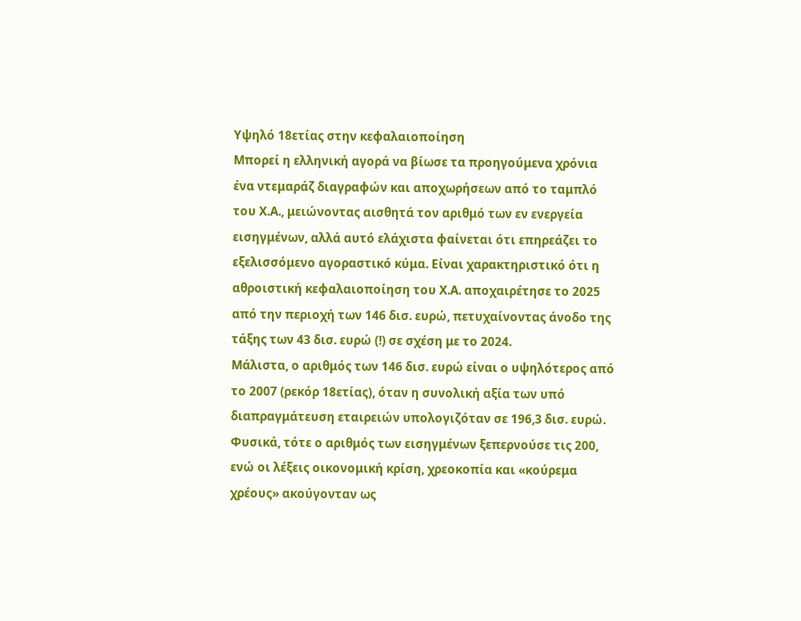Υψηλό 18ετίας στην κεφαλαιοποίηση
Μπορεί η ελληνική αγορά να βίωσε τα προηγούμενα χρόνια ένα ντεμαράζ διαγραφών και αποχωρήσεων από το ταμπλό του Χ.Α., μειώνοντας αισθητά τον αριθμό των εν ενεργεία εισηγμένων, αλλά αυτό ελάχιστα φαίνεται ότι επηρεάζει το εξελισσόμενο αγοραστικό κύμα. Είναι χαρακτηριστικό ότι η αθροιστική κεφαλαιοποίηση του Χ.Α. αποχαιρέτησε το 2025 από την περιοχή των 146 δισ. ευρώ, πετυχαίνοντας άνοδο της τάξης των 43 δισ. ευρώ (!) σε σχέση με το 2024.
Μάλιστα, ο αριθμός των 146 δισ. ευρώ είναι ο υψηλότερος από το 2007 (ρεκόρ 18ετίας), όταν η συνολική αξία των υπό διαπραγμάτευση εταιρειών υπολογιζόταν σε 196,3 δισ. ευρώ. Φυσικά, τότε ο αριθμός των εισηγμένων ξεπερνούσε τις 200, ενώ οι λέξεις οικονομική κρίση, χρεοκοπία και «κούρεμα χρέους» ακούγονταν ως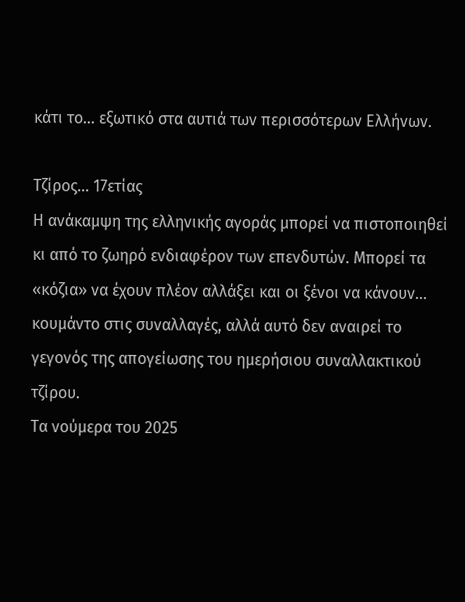κάτι το… εξωτικό στα αυτιά των περισσότερων Ελλήνων.

Τζίρος… 17ετίας
Η ανάκαμψη της ελληνικής αγοράς μπορεί να πιστοποιηθεί κι από το ζωηρό ενδιαφέρον των επενδυτών. Μπορεί τα «κόζια» να έχουν πλέον αλλάξει και οι ξένοι να κάνουν… κουμάντο στις συναλλαγές, αλλά αυτό δεν αναιρεί το γεγονός της απογείωσης του ημερήσιου συναλλακτικού τζίρου.
Τα νούμερα του 2025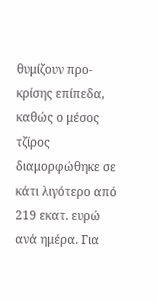θυμίζουν προ-κρίσης επίπεδα, καθώς ο μέσος τζίρος διαμορφώθηκε σε κάτι λιγότερο από 219 εκατ. ευρώ ανά ημέρα. Για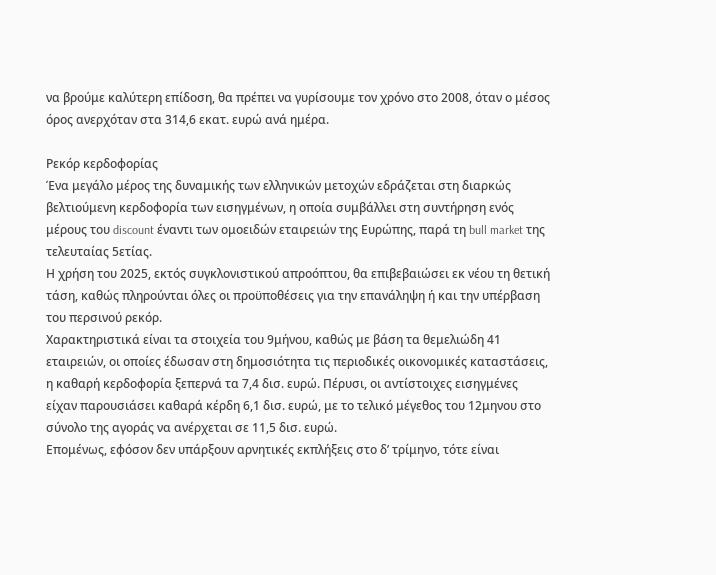να βρούμε καλύτερη επίδοση, θα πρέπει να γυρίσουμε τον χρόνο στο 2008, όταν ο μέσος όρος ανερχόταν στα 314,6 εκατ. ευρώ ανά ημέρα.

Ρεκόρ κερδοφορίας
Ένα μεγάλο μέρος της δυναμικής των ελληνικών μετοχών εδράζεται στη διαρκώς βελτιούμενη κερδοφορία των εισηγμένων, η οποία συμβάλλει στη συντήρηση ενός μέρους του discount έναντι των ομοειδών εταιρειών της Ευρώπης, παρά τη bull market της τελευταίας 5ετίας.
Η χρήση του 2025, εκτός συγκλονιστικού απροόπτου, θα επιβεβαιώσει εκ νέου τη θετική τάση, καθώς πληρούνται όλες οι προϋποθέσεις για την επανάληψη ή και την υπέρβαση του περσινού ρεκόρ.
Χαρακτηριστικά είναι τα στοιχεία του 9μήνου, καθώς με βάση τα θεμελιώδη 41 εταιρειών, οι οποίες έδωσαν στη δημοσιότητα τις περιοδικές οικονομικές καταστάσεις, η καθαρή κερδοφορία ξεπερνά τα 7,4 δισ. ευρώ. Πέρυσι, οι αντίστοιχες εισηγμένες είχαν παρουσιάσει καθαρά κέρδη 6,1 δισ. ευρώ, με το τελικό μέγεθος του 12μηνου στο σύνολο της αγοράς να ανέρχεται σε 11,5 δισ. ευρώ.
Επομένως, εφόσον δεν υπάρξουν αρνητικές εκπλήξεις στο δ’ τρίμηνο, τότε είναι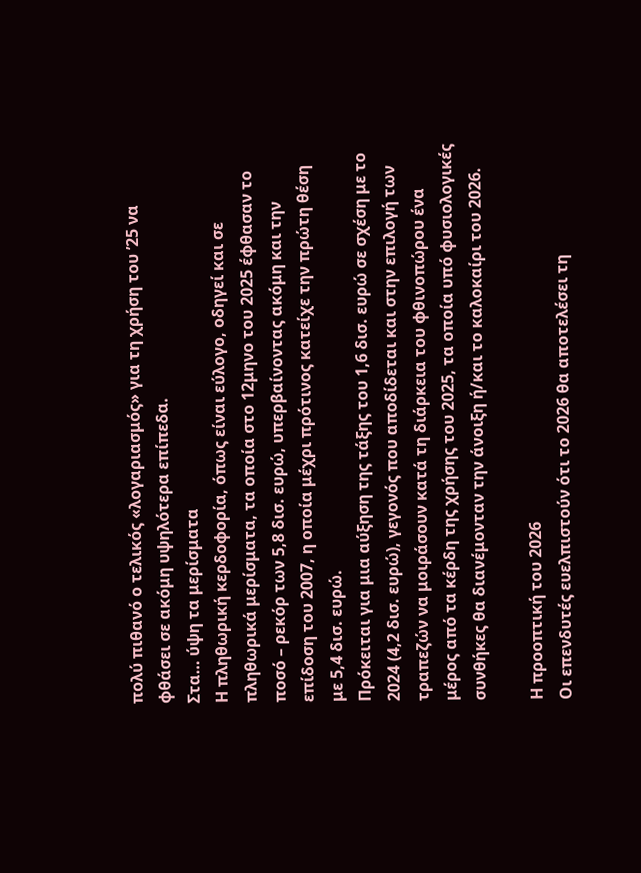πολύ πιθανό ο τελικός «λογαριασμός» για τη χρήση του ’25 να φθάσει σε ακόμη υψηλότερα επίπεδα.
Στα… ύψη τα μερίσματα
Η πληθωρική κερδοφορία, όπως είναι εύλογο, οδηγεί και σε πληθωρικά μερίσματα, τα οποία στο 12μηνο του 2025 έφθασαν το ποσό – ρεκόρ των 5,8 δισ. ευρώ, υπερβαίνοντας ακόμη και την επίδοση του 2007, η οποία μέχρι πρότινος κατείχε την πρώτη θέση με 5,4 δισ. ευρώ.
Πρόκειται για μια αύξηση της τάξης του 1,6 δισ. ευρώ σε σχέση με το 2024 (4,2 δισ. ευρώ), γεγονός που αποδίδεται και στην επιλογή των τραπεζών να μοιράσουν κατά τη διάρκεια του φθινοπώρου ένα μέρος από τα κέρδη της χρήσης του 2025, τα οποία υπό φυσιολογικές συνθήκες θα διανέμονταν την άνοιξη ή/και το καλοκαίρι του 2026.

Η προοπτική του 2026
Οι επενδυτές ευελπιστούν ότι το 2026 θα αποτελέσει τη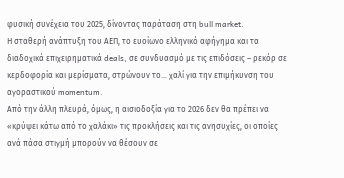φυσική συνέχεια του 2025, δίνοντας παράταση στη bull market.
Η σταθερή ανάπτυξη του ΑΕΠ, το ευοίωνο ελληνικό αφήγημα και τα διαδοχικά επιχειρηματικά deals, σε συνδυασμό με τις επιδόσεις – ρεκόρ σε κερδοφορία και μερίσματα, στρώνουν το… χαλί για την επιμήκυνση του αγοραστικού momentum.
Από την άλλη πλευρά, όμως, η αισιοδοξία για το 2026 δεν θα πρέπει να «κρύψει κάτω από το χαλάκι» τις προκλήσεις και τις ανησυχίες, οι οποίες ανά πάσα στιγμή μπορούν να θέσουν σε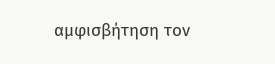αμφισβήτηση τον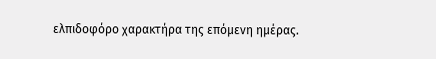ελπιδοφόρο χαρακτήρα της επόμενη ημέρας.